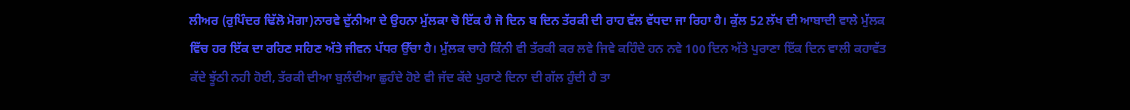ਲੀਅਰ (ਰੁਪਿੰਦਰ ਢਿੱਲੋ ਮੋਗਾ)ਨਾਰਵੇ ਦੁੱਨੀਆ ਦੇ ਉਹਨਾ ਮੁੱਲਕਾ ਚੋ ਇੱਕ ਹੈ ਜੋ ਦਿਨ ਬ ਦਿਨ ਤੱਰਕੀ ਦੀ ਰਾਹ ਵੱਲ ਵੱਧਦਾ ਜਾ ਰਿਹਾ ਹੈ। ਕੁੱਲ 52 ਲੱਖ ਦੀ ਆਬਾਦੀ ਵਾਲੇ ਮੁੱਲਕ ਵਿੱਚ ਹਰ ਇੱਕ ਦਾ ਰਹਿਣ ਸਹਿਣ ਅੱਤੇ ਜੀਵਨ ਪੱਧਰ ਉੱਚਾ ਹੈ। ਮੁੱਲਕ ਚਾਹੇ ਕਿੰਨੀ ਵੀ ਤੱਰਕੀ ਕਰ ਲਵੇ ਜਿਵੇ ਕਹਿੰਦੇ ਹਨ ਨਵੇ 100 ਦਿਨ ਅੱਤੇ ਪੁਰਾਣਾ ਇੱਕ ਦਿਨ ਵਾਲੀ ਕਹਾਵੱਤ ਕੱਦੇ ਝੂੱਠੀ ਨਹੀ ਹੋਈ, ਤੱਰਕੀ ਦੀਆ ਬੁਲੰਦੀਆ ਛੁਹੰਦੇ ਹੋਏ ਵੀ ਜੱਦ ਕੱਦੇ ਪੁਰਾਣੇ ਦਿਨਾ ਦੀ ਗੱਲ ਹੁੰਦੀ ਹੈ ਤਾ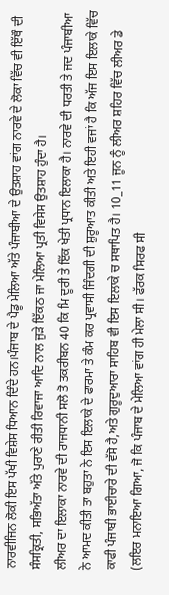ਨਾਰਵੀਜਿਨ ਲੋਕੀ ਇਸ ਪੱਖੀ ਵਿਸ਼ੇਸ ਧਿਆਨ ਦਿੰਦੇ ਹਨ।ਪੰਜਾਬ ਦੇ ਪੈਡੂ ਮੇਲਿਆ ਅੱਤੇ ਪੰਜਾਬੀਆ ਦੇ ਉਤਸ਼ਾਹ ਵਾਂਗ ਨਾਰਵੇ ਦੇ ਲੋਕਾ ਵਿੱਚ ਵੀ ਇੱਥੌ ਦੀ ਸੰਸਕ੍ਰਿਤੀ, ਸਭਿਅੱਤਾ ਅੱਤੇ ਪੁਰਾਣੇ ਰੀਤੀ ਰਿਵਾਜਾ ਆਦਿ ਨਾਲ ਜੁੜੇ ਇੱਕਠ ਜਾ ਮੇਲਿਆ ਪ੍ਰਤੀ ਵਿਸੇਸ ਉਤਸ਼ਾਹ ਹੁੰਦਾ ਹੈ।
ਲੀਅਰ ਦਾ ਇਲਾਕਾ ਨਾਰਵੇ ਦੀ ਰਾਜਧਾਨੀ ਸਲੋ ਤੋ ਤਕਰੀਬਨ 40 ਕਿ ਮਿ ਦੂਰੀ ਤੇ ਇੱਕ ਖੇਤੀ ਪ੍ਰਧਾਨ ਇਲਾਕਾ ਹੈ। ਨਾਰਵੇ ਦੀ ਧਰਤੀ ਤੇ ਜਦ ਪੰਜਾਬੀਆ ਨੇ ਆਮਦ ਕੀਤੀ ਤਾ ਬਹੁਤਾ ਨੇ ਇਸ ਇਲਾਕੇ ਦੇ ਫਾਰਮਾ ਤੇ ਕੰਮ ਕਰ ਪ੍ਰਵਾਸੀ ਜਿੰਦਗੀ ਦੀ ਸ਼ੁਰੂਆਤ ਕੀਤੀ ਅਤੇ ਇਹੀ ਵਜਾਂ ਹੈ ਕਿ ਅੱਜ ਇਸ ਇਲਾਕੇ ਵਿੱਚ ਕਾਫੀ ਪੰਜਾਬੀ ਭਾਈਚਾਰੇ ਦੀ ਵੱਸੋ ਹੈ,ਅਤੇ ਗੁਰੂਦੁਆਰਾ ਸਾਹਿਬ ਵੀ ਇਸ ਇਲਾਕੇ ਚ ਸਥਾਪਿਤ ਹੈ। 10_11 ਜੂਨ ਨੂੰ ਲੀਅਰ ਸ਼ਹਿਰ ਵਿੱਚ ਲੀਅਰ ਡੇ (ਲਇਰ ਮਨਾਇਆ ਗਿਆ, ਜੋ ਕਿ ਪੰਜਾਬ ਦੇ ਮੇਲਿਆ ਵਾਂਗ ਹੀ ਮੇਲਾ ਸੀ। ਫੱਰਕ ਸਿਰਫ ਸੀ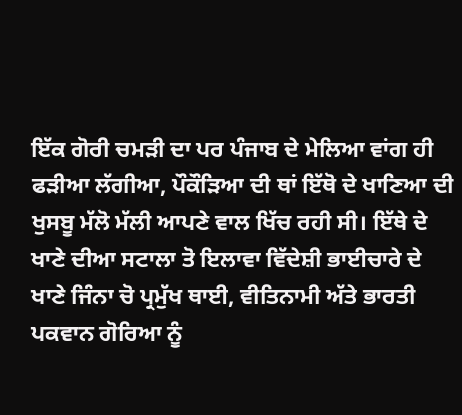ਇੱਕ ਗੋਰੀ ਚਮੜੀ ਦਾ ਪਰ ਪੰਜਾਬ ਦੇ ਮੇਲਿਆ ਵਾਂਗ ਹੀ ਫੜੀਆ ਲੱਗੀਆ, ਪੌਕੌੜਿਆ ਦੀ ਥਾਂ ਇੱਥੋ ਦੇ ਖਾਣਿਆ ਦੀ ਖੁਸਬੂ ਮੱਲੋ ਮੱਲੀ ਆਪਣੇ ਵਾਲ ਖਿੱਚ ਰਹੀ ਸੀ। ਇੱਥੇ ਦੇ ਖਾਣੇ ਦੀਆ ਸਟਾਲਾ ਤੋ ਇਲਾਵਾ ਵਿੱਦੇਸ਼ੀ ਭਾਈਚਾਰੇ ਦੇ ਖਾਣੇ ਜਿੰਨਾ ਚੋ ਪ੍ਰਮੁੱਖ ਥਾਈ, ਵੀਤਿਨਾਮੀ ਅੱਤੇ ਭਾਰਤੀ ਪਕਵਾਨ ਗੋਰਿਆ ਨੂੰ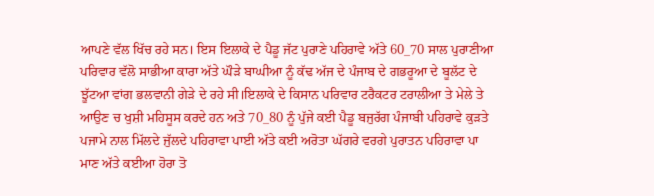ਆਪਣੇ ਵੱਲ ਖਿੱਚ ਰਹੇ ਸਨ। ਇਸ ਇਲਾਕੇ ਦੇ ਪੈਡੂ ਜੱਟ ਪੁਰਾਣੇ ਪਹਿਰਾਵੇ ਅੱਤੇ 60_70 ਸਾਲ ਪੁਰਾਣੀਆ ਪਰਿਵਾਰ ਵੱਲੋ ਸਾਭੀਆ ਕਾਰਾ ਅੱਤੇ ਘੌੜੇ ਬਾਘੀਆ ਨੂੰ ਕੱਢ ਅੱਜ ਦੇ ਪੰਜਾਬ ਦੇ ਗਭਰੂਆ ਦੇ ਬੂਲੱਟ ਦੇ ਝੂੱਟਆ ਵਾਂਗ ਭਲਵਾਨੀ ਗੇੜੇ ਦੇ ਰਹੇ ਸੀ।ਇਲਾਕੇ ਦੇ ਕਿਸਾਨ ਪਰਿਵਾਰ ਟਰੈਕਟਰ ਟਰਾਲੀਆ ਤੇ ਮੇਲੇ ਤੇ ਆਉਣ ਚ ਖੁਸ਼ੀ ਮਹਿਸੂਸ ਕਰਦੇ ਹਨ ਅਤੇ 70_80 ਨੂੰ ਪੁੱਜੇ ਕਈ ਪੈਡੂ ਬਜੁਰੱਗ ਪੰਜਾਬੀ ਪਹਿਰਾਵੇ ਕੁੜਤੇ ਪਜਾਮੇ ਨਾਲ ਮਿੱਲਦੇ ਜੁੱਲਦੇ ਪਹਿਰਾਵਾ ਪਾਈ ਅੱਤੇ ਕਈ ਅਰੋਤਾ ਘੱਗਰੇ ਵਰਗੇ ਪੁਰਾਤਨ ਪਹਿਰਾਵਾ ਪਾ ਮਾਣ ਅੱਤੇ ਕਈਆ ਹੋਰਾ ਤੋ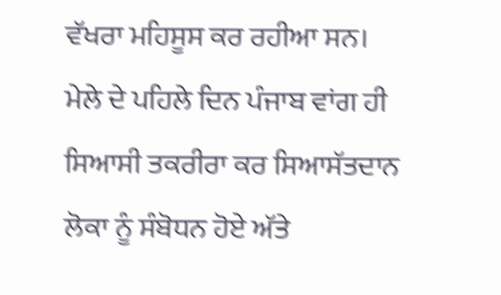ਵੱਖਰਾ ਮਹਿਸੂਸ ਕਰ ਰਹੀਆ ਸਨ।
ਮੇਲੇ ਦੇ ਪਹਿਲੇ ਦਿਨ ਪੰਜਾਬ ਵਾਂਗ ਹੀ ਸਿਆਸੀ ਤਕਰੀਰਾ ਕਰ ਸਿਆਸੱਤਦਾਨ ਲੋਕਾ ਨੂੰ ਸੰਬੋਧਨ ਹੋਏ ਅੱਤੇ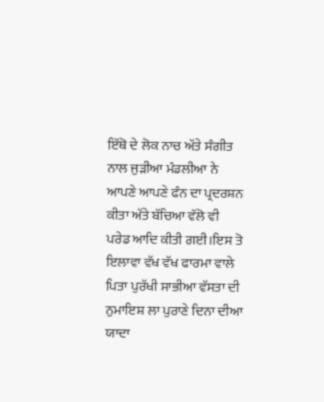ਇੱਥੋ ਦੇ ਲੋਕ ਨਾਚ ਅੱਤੇ ਸੰਗੀਤ ਨਾਲ ਜੁੜੀਆ ਮੰਡਲੀਆ ਨੇ ਆਪਣੇ ਆਪਣੇ ਫੰਨ ਦਾ ਪ੍ਰਦਰਸ਼ਨ ਕੀਤਾ ਅੱਤੇ ਬੱਚਿਆ ਵੱਲੋ ਵੀ ਪਰੇਡ ਆਦਿ ਕੀਤੀ ਗਈ।ਇਸ ਤੋ ਇਲਾਵਾ ਵੱਖ ਵੱਖ ਫਾਰਮਾ ਵਾਲੇ ਪਿਤਾ ਪੁਰੱਖੀ ਸਾਭੀਆ ਵੱਸਤਾ ਦੀ ਨੁਮਾਇਸ਼ ਲਾ ਪੁਰਾਣੇ ਦਿਨਾ ਦੀਆ ਯਾਦਾ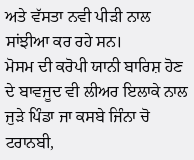ਅਤੇ ਵੱਸਤਾ ਨਵੀ ਪੀੜੀ ਨਾਲ ਸਾਂਝੀਆ ਕਰ ਰਹੇ ਸਨ।
ਮੋਸਮ ਦੀ ਕਰੋਪੀ ਯਾਨੀ ਬਾਰਿਸ਼ ਹੋਣ ਦੇ ਬਾਵਜੂਦ ਵੀ ਲੀਅਰ ਇਲਾਕੇ ਨਾਲ ਜੁੜੇ ਪਿੰਡਾ ਜਾ ਕਸਬੇ ਜਿੰਨਾ ਚੋ ਟਰਾਨਬੀ,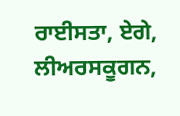ਰਾਈਸਤਾ, ਏਗੇ, ਲੀਅਰਸਕੂਗਨ,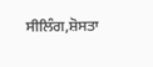ਸੀਲਿੰਗ,ਸ਼ੋਸਤਾ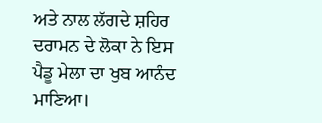ਅਤੇ ਨਾਲ ਲੱਗਦੇ ਸ਼ਹਿਰ ਦਰਾਮਨ ਦੇ ਲੋਕਾ ਨੇ ਇਸ ਪੈਡੂ ਮੇਲਾ ਦਾ ਖੁਬ ਆਨੰਦ ਮਾਣਿਆ।